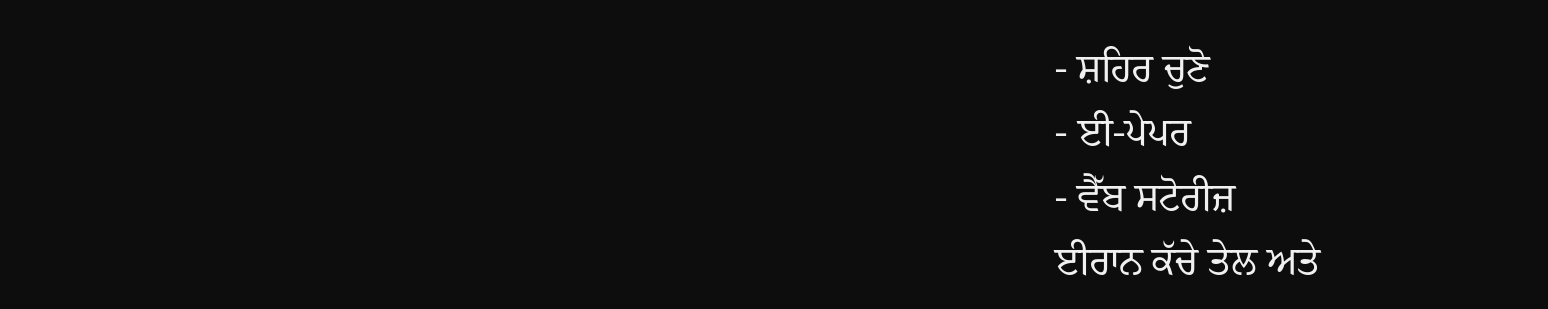- ਸ਼ਹਿਰ ਚੁਣੋ
- ਈ-ਪੇਪਰ
- ਵੈੱਬ ਸਟੋਰੀਜ਼
ਈਰਾਨ ਕੱਚੇ ਤੇਲ ਅਤੇ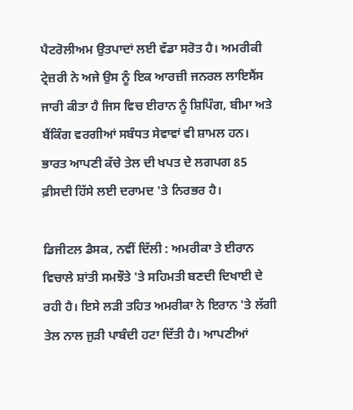ਪੈਟਰੋਲੀਅਮ ਉਤਪਾਦਾਂ ਲਈ ਵੱਡਾ ਸਰੋਤ ਹੈ। ਅਮਰੀਕੀ ਟ੍ਰੇਜ਼ਰੀ ਨੇ ਅਜੇ ਉਸ ਨੂੰ ਇਕ ਆਰਜ਼ੀ ਜਨਰਲ ਲਾਇਸੈਂਸ ਜਾਰੀ ਕੀਤਾ ਹੈ ਜਿਸ ਵਿਚ ਈਰਾਨ ਨੂੰ ਸ਼ਿਪਿੰਗ, ਬੀਮਾ ਅਤੇ ਬੈਂਕਿੰਗ ਵਰਗੀਆਂ ਸਬੰਧਤ ਸੇਵਾਵਾਂ ਵੀ ਸ਼ਾਮਲ ਹਨ। ਭਾਰਤ ਆਪਣੀ ਕੱਚੇ ਤੇਲ ਦੀ ਖਪਤ ਦੇ ਲਗਪਗ 85 ਫ਼ੀਸਦੀ ਹਿੱਸੇ ਲਈ ਦਰਾਮਦ 'ਤੇ ਨਿਰਭਰ ਹੈ।

ਡਿਜੀਟਲ ਡੈਸਕ, ਨਵੀਂ ਦਿੱਲੀ : ਅਮਰੀਕਾ ਤੇ ਈਰਾਨ ਵਿਚਾਲੇ ਸ਼ਾਂਤੀ ਸਮਝੌਤੇ 'ਤੇ ਸਹਿਮਤੀ ਬਣਦੀ ਦਿਖਾਈ ਦੇ ਰਹੀ ਹੈ। ਇਸੇ ਲੜੀ ਤਹਿਤ ਅਮਰੀਕਾ ਨੇ ਇਰਾਨ 'ਤੇ ਲੱਗੀ ਤੇਲ ਨਾਲ ਜੁੜੀ ਪਾਬੰਦੀ ਹਟਾ ਦਿੱਤੀ ਹੈ। ਆਪਣੀਆਂ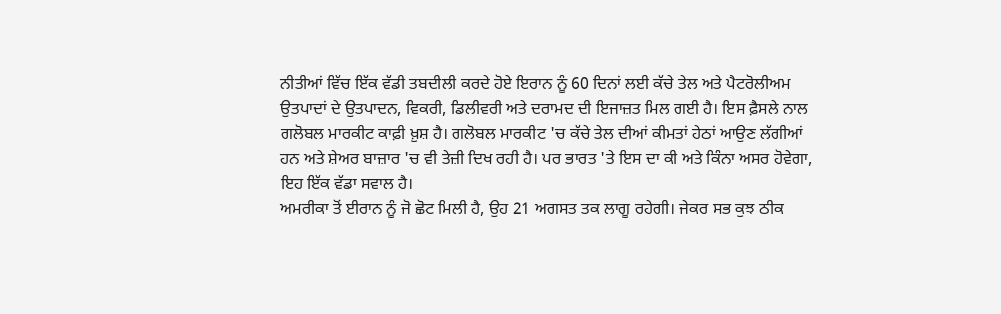ਨੀਤੀਆਂ ਵਿੱਚ ਇੱਕ ਵੱਡੀ ਤਬਦੀਲੀ ਕਰਦੇ ਹੋਏ ਇਰਾਨ ਨੂੰ 60 ਦਿਨਾਂ ਲਈ ਕੱਚੇ ਤੇਲ ਅਤੇ ਪੈਟਰੋਲੀਅਮ ਉਤਪਾਦਾਂ ਦੇ ਉਤਪਾਦਨ, ਵਿਕਰੀ, ਡਿਲੀਵਰੀ ਅਤੇ ਦਰਾਮਦ ਦੀ ਇਜਾਜ਼ਤ ਮਿਲ ਗਈ ਹੈ। ਇਸ ਫ਼ੈਸਲੇ ਨਾਲ ਗਲੋਬਲ ਮਾਰਕੀਟ ਕਾਫ਼ੀ ਖ਼ੁਸ਼ ਹੈ। ਗਲੋਬਲ ਮਾਰਕੀਟ 'ਚ ਕੱਚੇ ਤੇਲ ਦੀਆਂ ਕੀਮਤਾਂ ਹੇਠਾਂ ਆਉਣ ਲੱਗੀਆਂ ਹਨ ਅਤੇ ਸ਼ੇਅਰ ਬਾਜ਼ਾਰ 'ਚ ਵੀ ਤੇਜ਼ੀ ਦਿਖ ਰਹੀ ਹੈ। ਪਰ ਭਾਰਤ 'ਤੇ ਇਸ ਦਾ ਕੀ ਅਤੇ ਕਿੰਨਾ ਅਸਰ ਹੋਵੇਗਾ, ਇਹ ਇੱਕ ਵੱਡਾ ਸਵਾਲ ਹੈ।
ਅਮਰੀਕਾ ਤੋਂ ਈਰਾਨ ਨੂੰ ਜੋ ਛੋਟ ਮਿਲੀ ਹੈ, ਉਹ 21 ਅਗਸਤ ਤਕ ਲਾਗੂ ਰਹੇਗੀ। ਜੇਕਰ ਸਭ ਕੁਝ ਠੀਕ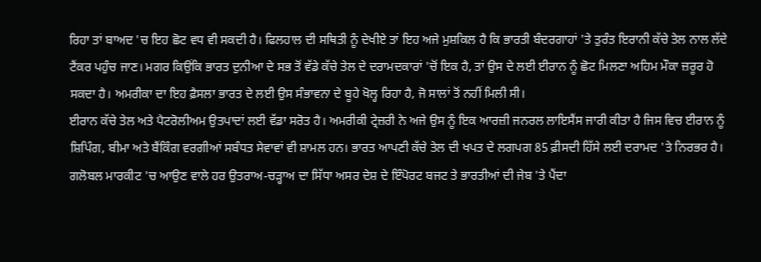ਰਿਹਾ ਤਾਂ ਬਾਅਦ 'ਚ ਇਹ ਛੋਟ ਵਧ ਵੀ ਸਕਦੀ ਹੈ। ਫਿਲਹਾਲ ਦੀ ਸਥਿਤੀ ਨੂੰ ਦੇਖੀਏ ਤਾਂ ਇਹ ਅਜੇ ਮੁਸ਼ਕਿਲ ਹੈ ਕਿ ਭਾਰਤੀ ਬੰਦਰਗਾਹਾਂ 'ਤੇ ਤੁਰੰਤ ਇਰਾਨੀ ਕੱਚੇ ਤੇਲ ਨਾਲ ਲੱਦੇ ਟੈਂਕਰ ਪਹੁੰਚ ਜਾਣ। ਮਗਰ ਕਿਉਂਕਿ ਭਾਰਤ ਦੁਨੀਆ ਦੇ ਸਭ ਤੋਂ ਵੱਡੇ ਕੱਚੇ ਤੇਲ ਦੇ ਦਰਾਮਦਕਾਰਾਂ 'ਚੋਂ ਇਕ ਹੈ, ਤਾਂ ਉਸ ਦੇ ਲਈ ਈਰਾਨ ਨੂੰ ਛੋਟ ਮਿਲਣਾ ਅਹਿਮ ਮੌਕਾ ਜ਼ਰੂਰ ਹੋ ਸਕਦਾ ਹੈ। ਅਮਰੀਕਾ ਦਾ ਇਹ ਫ਼ੈਸਲਾ ਭਾਰਤ ਦੇ ਲਈ ਉਸ ਸੰਭਾਵਨਾ ਦੇ ਬੂਹੇ ਖੋਲ੍ਹ ਰਿਹਾ ਹੈ, ਜੋ ਸਾਲਾਂ ਤੋਂ ਨਹੀਂ ਮਿਲੀ ਸੀ।
ਈਰਾਨ ਕੱਚੇ ਤੇਲ ਅਤੇ ਪੈਟਰੋਲੀਅਮ ਉਤਪਾਦਾਂ ਲਈ ਵੱਡਾ ਸਰੋਤ ਹੈ। ਅਮਰੀਕੀ ਟ੍ਰੇਜ਼ਰੀ ਨੇ ਅਜੇ ਉਸ ਨੂੰ ਇਕ ਆਰਜ਼ੀ ਜਨਰਲ ਲਾਇਸੈਂਸ ਜਾਰੀ ਕੀਤਾ ਹੈ ਜਿਸ ਵਿਚ ਈਰਾਨ ਨੂੰ ਸ਼ਿਪਿੰਗ, ਬੀਮਾ ਅਤੇ ਬੈਂਕਿੰਗ ਵਰਗੀਆਂ ਸਬੰਧਤ ਸੇਵਾਵਾਂ ਵੀ ਸ਼ਾਮਲ ਹਨ। ਭਾਰਤ ਆਪਣੀ ਕੱਚੇ ਤੇਲ ਦੀ ਖਪਤ ਦੇ ਲਗਪਗ 85 ਫ਼ੀਸਦੀ ਹਿੱਸੇ ਲਈ ਦਰਾਮਦ 'ਤੇ ਨਿਰਭਰ ਹੈ। ਗਲੋਬਲ ਮਾਰਕੀਟ 'ਚ ਆਉਣ ਵਾਲੇ ਹਰ ਉਤਰਾਅ-ਚੜ੍ਹਾਅ ਦਾ ਸਿੱਧਾ ਅਸਰ ਦੇਸ਼ ਦੇ ਇੰਪੋਰਟ ਬਜਟ ਤੇ ਭਾਰਤੀਆਂ ਦੀ ਜੇਬ 'ਤੇ ਪੈਂਦਾ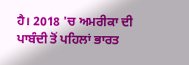ਹੈ। 2018 'ਚ ਅਮਰੀਕਾ ਦੀ ਪਾਬੰਦੀ ਤੋਂ ਪਹਿਲਾਂ ਭਾਰਤ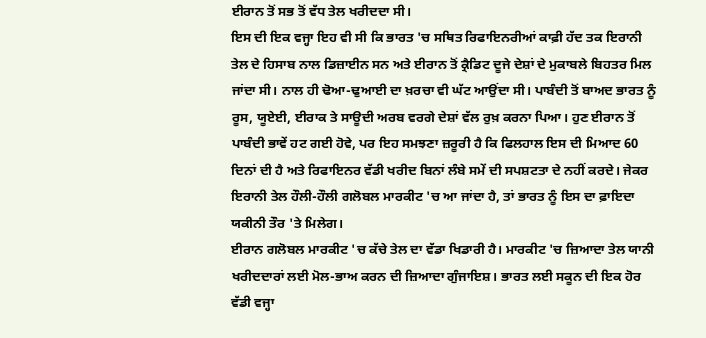ਈਰਾਨ ਤੋਂ ਸਭ ਤੋਂ ਵੱਧ ਤੇਲ ਖਰੀਦਦਾ ਸੀ।
ਇਸ ਦੀ ਇਕ ਵਜ੍ਹਾ ਇਹ ਵੀ ਸੀ ਕਿ ਭਾਰਤ 'ਚ ਸਥਿਤ ਰਿਫਾਇਨਰੀਆਂ ਕਾਫ਼ੀ ਹੱਦ ਤਕ ਇਰਾਨੀ ਤੇਲ ਦੇ ਹਿਸਾਬ ਨਾਲ ਡਿਜ਼ਾਈਨ ਸਨ ਅਤੇ ਈਰਾਨ ਤੋਂ ਕ੍ਰੈਡਿਟ ਦੂਜੇ ਦੇਸ਼ਾਂ ਦੇ ਮੁਕਾਬਲੇ ਬਿਹਤਰ ਮਿਲ ਜਾਂਦਾ ਸੀ। ਨਾਲ ਹੀ ਢੋਆ-ਢੁਆਈ ਦਾ ਖ਼ਰਚਾ ਵੀ ਘੱਟ ਆਉਂਦਾ ਸੀ। ਪਾਬੰਦੀ ਤੋਂ ਬਾਅਦ ਭਾਰਤ ਨੂੰ ਰੂਸ, ਯੂਏਈ, ਈਰਾਕ ਤੇ ਸਾਊਦੀ ਅਰਬ ਵਰਗੇ ਦੇਸ਼ਾਂ ਵੱਲ ਰੁਖ਼ ਕਰਨਾ ਪਿਆ। ਹੁਣ ਈਰਾਨ ਤੋਂ ਪਾਬੰਦੀ ਭਾਵੇਂ ਹਟ ਗਈ ਹੋਵੇ, ਪਰ ਇਹ ਸਮਝਣਾ ਜ਼ਰੂਰੀ ਹੈ ਕਿ ਫਿਲਹਾਲ ਇਸ ਦੀ ਮਿਆਦ 60 ਦਿਨਾਂ ਦੀ ਹੈ ਅਤੇ ਰਿਫਾਇਨਰ ਵੱਡੀ ਖਰੀਦ ਬਿਨਾਂ ਲੰਬੇ ਸਮੇਂ ਦੀ ਸਪਸ਼ਟਤਾ ਦੇ ਨਹੀਂ ਕਰਦੇ। ਜੇਕਰ ਇਰਾਨੀ ਤੇਲ ਹੌਲੀ-ਹੌਲੀ ਗਲੋਬਲ ਮਾਰਕੀਟ 'ਚ ਆ ਜਾਂਦਾ ਹੈ, ਤਾਂ ਭਾਰਤ ਨੂੰ ਇਸ ਦਾ ਫ਼ਾਇਦਾ ਯਕੀਨੀ ਤੌਰ 'ਤੇ ਮਿਲੇਗ।
ਈਰਾਨ ਗਲੋਬਲ ਮਾਰਕੀਟ 'ਚ ਕੱਚੇ ਤੇਲ ਦਾ ਵੱਡਾ ਖਿਡਾਰੀ ਹੈ। ਮਾਰਕੀਟ 'ਚ ਜ਼ਿਆਦਾ ਤੇਲ ਯਾਨੀ ਖਰੀਦਦਾਰਾਂ ਲਈ ਮੋਲ-ਭਾਅ ਕਰਨ ਦੀ ਜ਼ਿਆਦਾ ਗੁੰਜਾਇਸ਼। ਭਾਰਤ ਲਈ ਸਕੂਨ ਦੀ ਇਕ ਹੋਰ ਵੱਡੀ ਵਜ੍ਹਾ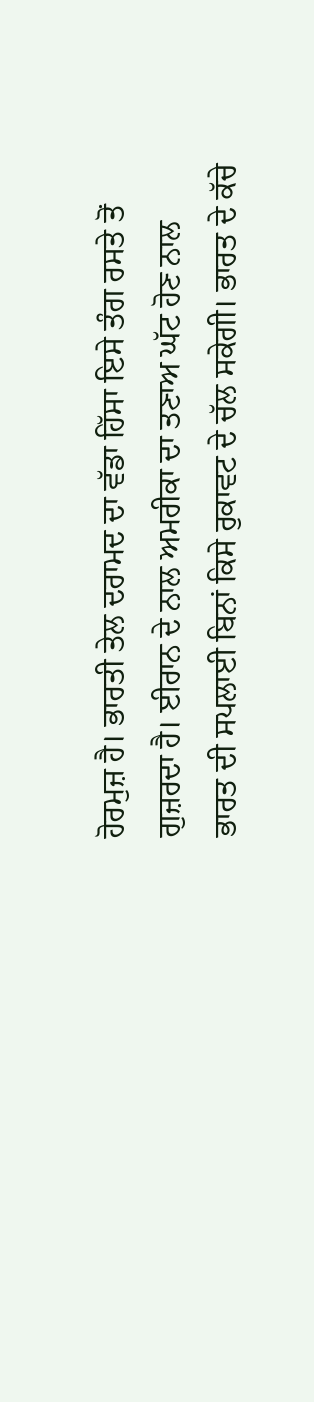ਹੋਰਮੁਜ਼ ਹੈ। ਭਾਰਤੀ ਤੇਲ ਦਰਾਮਦ ਦਾ ਵੱਡਾ ਹਿੱਸਾ ਇਸੇ ਤੰਗ ਰਸਤੇ ਤੋਂ ਗੁਜ਼ਰਦਾ ਹੈ। ਈਰਾਨ ਦੇ ਨਾਲ ਅਮਰੀਕਾ ਦਾ ਤਣਾਅ ਘੱਟ ਹੋਣ ਨਾਲ ਭਾਰਤ ਦੀ ਸਪਲਾਈ ਬਿਨਾਂ ਕਿਸੇ ਰੁਕਾਵਟ ਦੇ ਚੱਲ ਸਕੇਗੀ। ਭਾਰਤ ਦੇ ਕੱਚੇ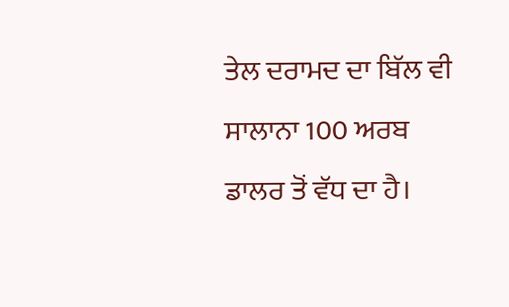ਤੇਲ ਦਰਾਮਦ ਦਾ ਬਿੱਲ ਵੀ ਸਾਲਾਨਾ 100 ਅਰਬ ਡਾਲਰ ਤੋਂ ਵੱਧ ਦਾ ਹੈ।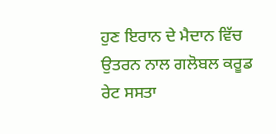ਹੁਣ ਇਰਾਨ ਦੇ ਮੈਦਾਨ ਵਿੱਚ ਉਤਰਨ ਨਾਲ ਗਲੋਬਲ ਕਰੂਡ ਰੇਟ ਸਸਤਾ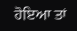ਹੋਇਆ ਤਾਂ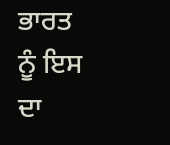ਭਾਰਤ ਨੂੰ ਇਸ ਦਾ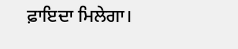ਫ਼ਾਇਦਾ ਮਿਲੇਗਾ।